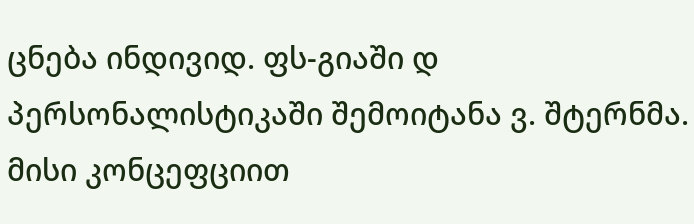ცნება ინდივიდ. ფს-გიაში დ პერსონალისტიკაში შემოიტანა ვ. შტერნმა. მისი კონცეფციით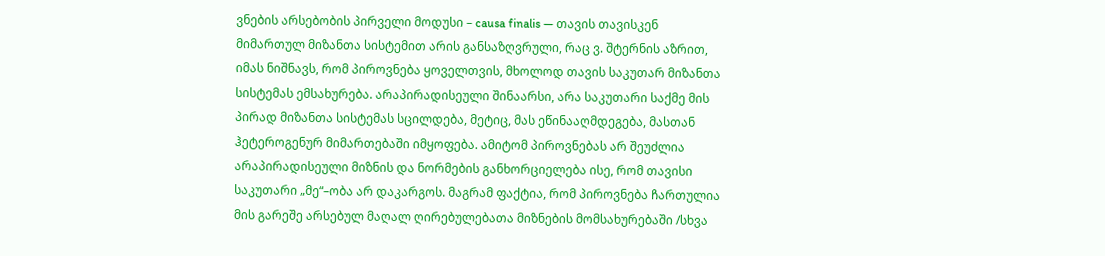ვნების არსებობის პირველი მოდუსი – causa finalis — თავის თავისკენ მიმართულ მიზანთა სისტემით არის განსაზღვრული, რაც ვ. შტერნის აზრით, იმას ნიშნავს, რომ პიროვნება ყოველთვის, მხოლოდ თავის საკუთარ მიზანთა სისტემას ემსახურება. არაპირადისეული შინაარსი, არა საკუთარი საქმე მის პირად მიზანთა სისტემას სცილდება, მეტიც, მას ეწინააღმდეგება, მასთან ჰეტეროგენურ მიმართებაში იმყოფება. ამიტომ პიროვნებას არ შეუძლია არაპირადისეული მიზნის და ნორმების განხორციელება ისე, რომ თავისი საკუთარი „მე“–ობა არ დაკარგოს. მაგრამ ფაქტია, რომ პიროვნება ჩართულია მის გარეშე არსებულ მაღალ ღირებულებათა მიზნების მომსახურებაში /სხვა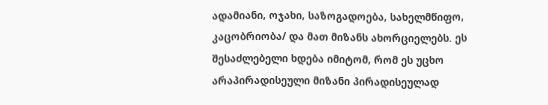ადამიანი, ოჯახი, საზოგადოება, სახელმწიფო, კაცობრიობა/ და მათ მიზანს ახორციელებს. ეს შესაძლებელი ხდება იმიტომ, რომ ეს უცხო არაპირადისეული მიზანი პირადისეულად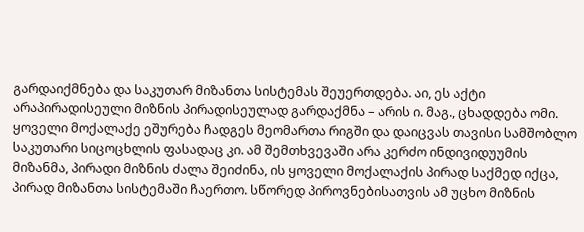გარდაიქმნება და საკუთარ მიზანთა სისტემას შეუერთდება. აი, ეს აქტი არაპირადისეული მიზნის პირადისეულად გარდაქმნა – არის ი. მაგ., ცხადდება ომი. ყოველი მოქალაქე ეშურება ჩადგეს მეომართა რიგში და დაიცვას თავისი სამშობლო საკუთარი სიცოცხლის ფასადაც კი. ამ შემთხვევაში არა კერძო ინდივიდუუმის მიზანმა, პირადი მიზნის ძალა შეიძინა, ის ყოველი მოქალაქის პირად საქმედ იქცა, პირად მიზანთა სისტემაში ჩაერთო. სწორედ პიროვნებისათვის ამ უცხო მიზნის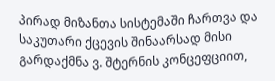პირად მიზანთა სისტემაში ჩართვა და საკუთარი ქცევის შინაარსად მისი გარდაქმნა ვ. შტერნის კონცეფციით,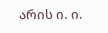არის ი. ი.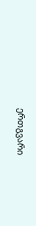ერთგვარი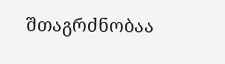შთაგრძნობაა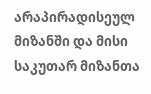არაპირადისეულ მიზანში და მისი საკუთარ მიზანთა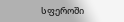სფეროში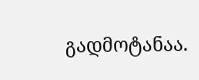გადმოტანაა.